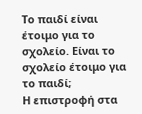Το παιδί είναι έτοιμο για το σχολείο. Είναι το σχολείο έτοιμο για το παιδί;
Η επιστροφή στα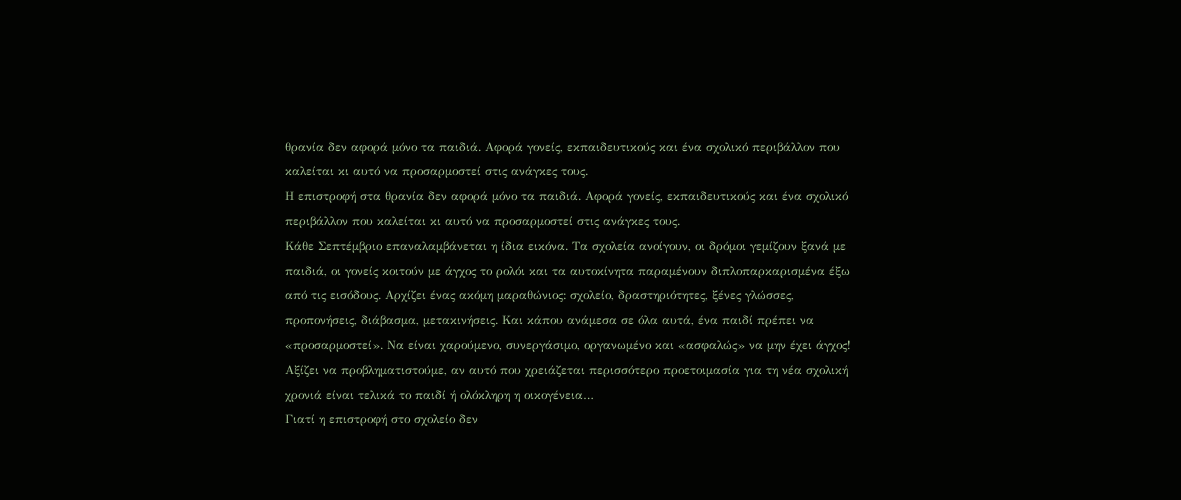θρανία δεν αφορά μόνο τα παιδιά. Αφορά γονείς, εκπαιδευτικούς και ένα σχολικό περιβάλλον που καλείται κι αυτό να προσαρμοστεί στις ανάγκες τους.
Η επιστροφή στα θρανία δεν αφορά μόνο τα παιδιά. Αφορά γονείς, εκπαιδευτικούς και ένα σχολικό περιβάλλον που καλείται κι αυτό να προσαρμοστεί στις ανάγκες τους.
Κάθε Σεπτέμβριο επαναλαμβάνεται η ίδια εικόνα. Τα σχολεία ανοίγουν, οι δρόμοι γεμίζουν ξανά με παιδιά, οι γονείς κοιτούν με άγχος το ρολόι και τα αυτοκίνητα παραμένουν διπλοπαρκαρισμένα έξω από τις εισόδους. Αρχίζει ένας ακόμη μαραθώνιος: σχολείο, δραστηριότητες, ξένες γλώσσες, προπονήσεις, διάβασμα, μετακινήσεις. Και κάπου ανάμεσα σε όλα αυτά, ένα παιδί πρέπει να «προσαρμοστεί». Να είναι χαρούμενο, συνεργάσιμο, οργανωμένο και «ασφαλώς» να μην έχει άγχος!
Αξίζει να προβληματιστούμε, αν αυτό που χρειάζεται περισσότερο προετοιμασία για τη νέα σχολική χρονιά είναι τελικά το παιδί ή ολόκληρη η οικογένεια…
Γιατί η επιστροφή στο σχολείο δεν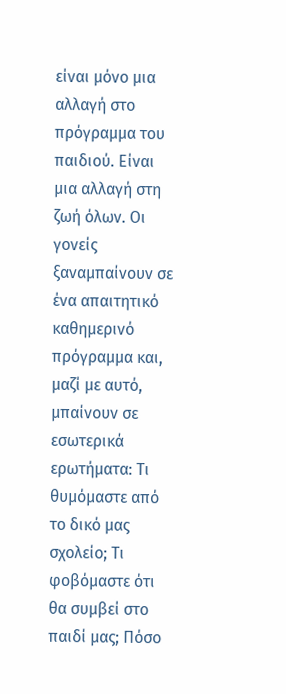είναι μόνο μια αλλαγή στο πρόγραμμα του παιδιού. Είναι μια αλλαγή στη ζωή όλων. Οι γονείς ξαναμπαίνουν σε ένα απαιτητικό καθημερινό πρόγραμμα και, μαζί με αυτό, μπαίνουν σε εσωτερικά ερωτήματα: Τι θυμόμαστε από το δικό μας σχολείο; Τι φοβόμαστε ότι θα συμβεί στο παιδί μας; Πόσο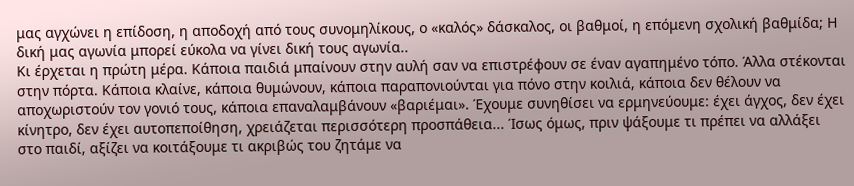μας αγχώνει η επίδοση, η αποδοχή από τους συνομηλίκους, ο «καλός» δάσκαλος, οι βαθμοί, η επόμενη σχολική βαθμίδα; Η δική μας αγωνία μπορεί εύκολα να γίνει δική τους αγωνία..
Κι έρχεται η πρώτη μέρα. Κάποια παιδιά μπαίνουν στην αυλή σαν να επιστρέφουν σε έναν αγαπημένο τόπο. Άλλα στέκονται στην πόρτα. Κάποια κλαίνε, κάποια θυμώνουν, κάποια παραπονιούνται για πόνο στην κοιλιά, κάποια δεν θέλουν να αποχωριστούν τον γονιό τους, κάποια επαναλαμβάνουν «βαριέμαι». Έχουμε συνηθίσει να ερμηνεύουμε: έχει άγχος, δεν έχει κίνητρο, δεν έχει αυτοπεποίθηση, χρειάζεται περισσότερη προσπάθεια... Ίσως όμως, πριν ψάξουμε τι πρέπει να αλλάξει στο παιδί, αξίζει να κοιτάξουμε τι ακριβώς του ζητάμε να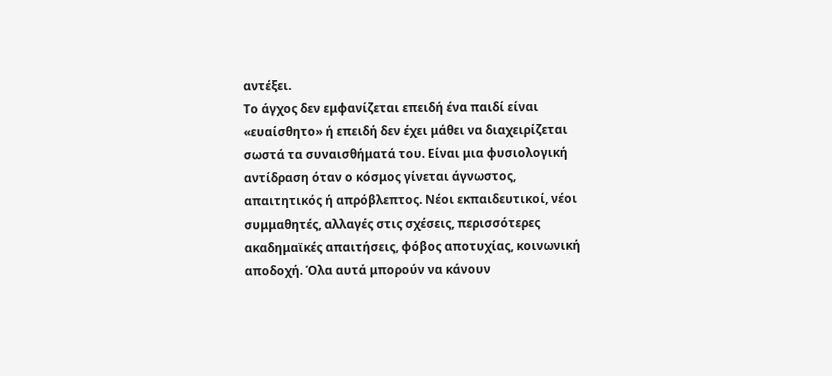αντέξει.
Το άγχος δεν εμφανίζεται επειδή ένα παιδί είναι «ευαίσθητο» ή επειδή δεν έχει μάθει να διαχειρίζεται σωστά τα συναισθήματά του. Είναι μια φυσιολογική αντίδραση όταν ο κόσμος γίνεται άγνωστος, απαιτητικός ή απρόβλεπτος. Νέοι εκπαιδευτικοί, νέοι συμμαθητές, αλλαγές στις σχέσεις, περισσότερες ακαδημαϊκές απαιτήσεις, φόβος αποτυχίας, κοινωνική αποδοχή. Όλα αυτά μπορούν να κάνουν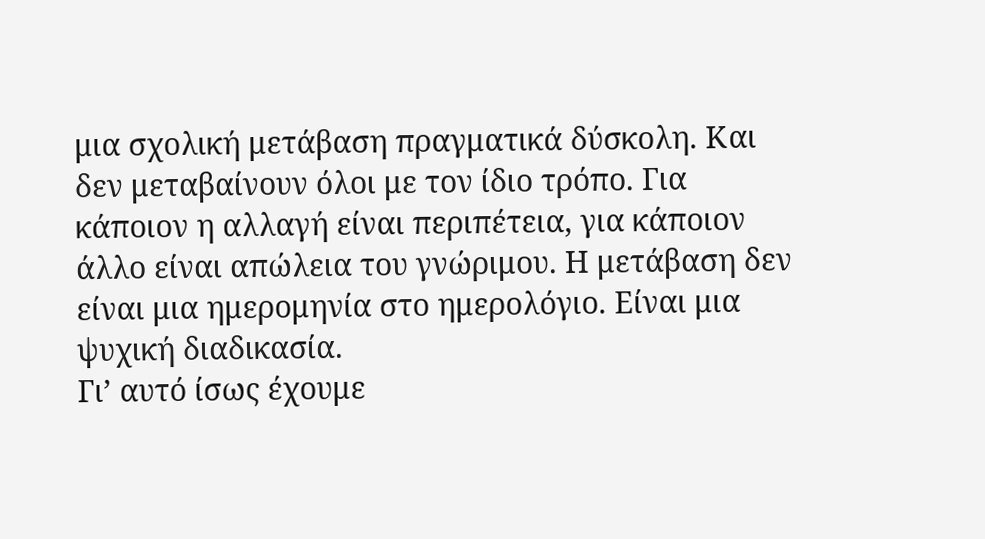μια σχολική μετάβαση πραγματικά δύσκολη. Και δεν μεταβαίνουν όλοι με τον ίδιο τρόπο. Για κάποιον η αλλαγή είναι περιπέτεια, για κάποιον άλλο είναι απώλεια του γνώριμου. Η μετάβαση δεν είναι μια ημερομηνία στο ημερολόγιο. Είναι μια ψυχική διαδικασία.
Γι’ αυτό ίσως έχουμε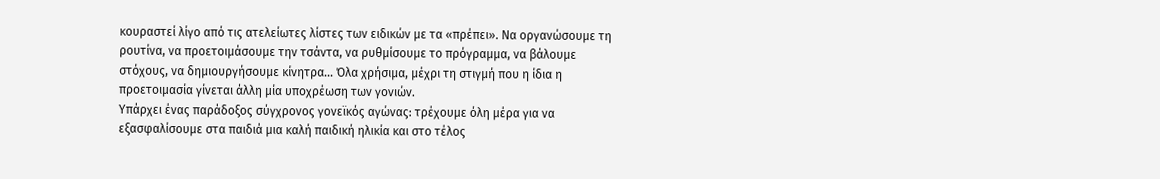κουραστεί λίγο από τις ατελείωτες λίστες των ειδικών με τα «πρέπει». Να οργανώσουμε τη ρουτίνα, να προετοιμάσουμε την τσάντα, να ρυθμίσουμε το πρόγραμμα, να βάλουμε στόχους, να δημιουργήσουμε κίνητρα... Όλα χρήσιμα, μέχρι τη στιγμή που η ίδια η προετοιμασία γίνεται άλλη μία υποχρέωση των γονιών.
Υπάρχει ένας παράδοξος σύγχρονος γονεϊκός αγώνας: τρέχουμε όλη μέρα για να εξασφαλίσουμε στα παιδιά μια καλή παιδική ηλικία και στο τέλος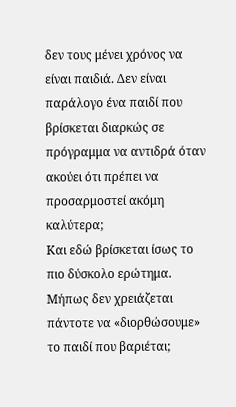δεν τους μένει χρόνος να είναι παιδιά. Δεν είναι παράλογο ένα παιδί που βρίσκεται διαρκώς σε πρόγραμμα να αντιδρά όταν ακούει ότι πρέπει να προσαρμοστεί ακόμη καλύτερα;
Και εδώ βρίσκεται ίσως το πιο δύσκολο ερώτημα. Μήπως δεν χρειάζεται πάντοτε να «διορθώσουμε» το παιδί που βαριέται;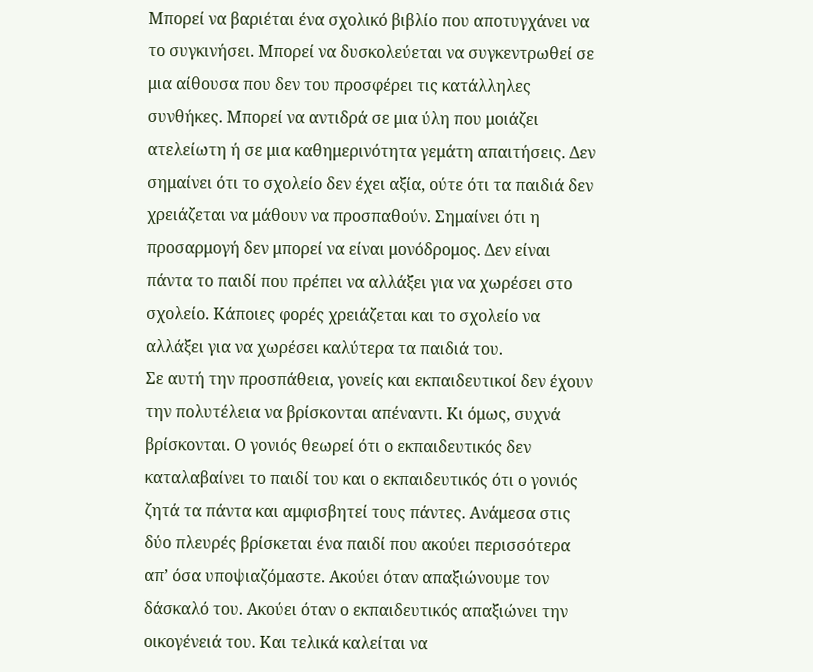Μπορεί να βαριέται ένα σχολικό βιβλίο που αποτυγχάνει να το συγκινήσει. Μπορεί να δυσκολεύεται να συγκεντρωθεί σε μια αίθουσα που δεν του προσφέρει τις κατάλληλες συνθήκες. Μπορεί να αντιδρά σε μια ύλη που μοιάζει ατελείωτη ή σε μια καθημερινότητα γεμάτη απαιτήσεις. Δεν σημαίνει ότι το σχολείο δεν έχει αξία, ούτε ότι τα παιδιά δεν χρειάζεται να μάθουν να προσπαθούν. Σημαίνει ότι η προσαρμογή δεν μπορεί να είναι μονόδρομος. Δεν είναι πάντα το παιδί που πρέπει να αλλάξει για να χωρέσει στο σχολείο. Κάποιες φορές χρειάζεται και το σχολείο να αλλάξει για να χωρέσει καλύτερα τα παιδιά του.
Σε αυτή την προσπάθεια, γονείς και εκπαιδευτικοί δεν έχουν την πολυτέλεια να βρίσκονται απέναντι. Κι όμως, συχνά βρίσκονται. Ο γονιός θεωρεί ότι ο εκπαιδευτικός δεν καταλαβαίνει το παιδί του και ο εκπαιδευτικός ότι ο γονιός ζητά τα πάντα και αμφισβητεί τους πάντες. Ανάμεσα στις δύο πλευρές βρίσκεται ένα παιδί που ακούει περισσότερα απ’ όσα υποψιαζόμαστε. Ακούει όταν απαξιώνουμε τον δάσκαλό του. Ακούει όταν ο εκπαιδευτικός απαξιώνει την οικογένειά του. Και τελικά καλείται να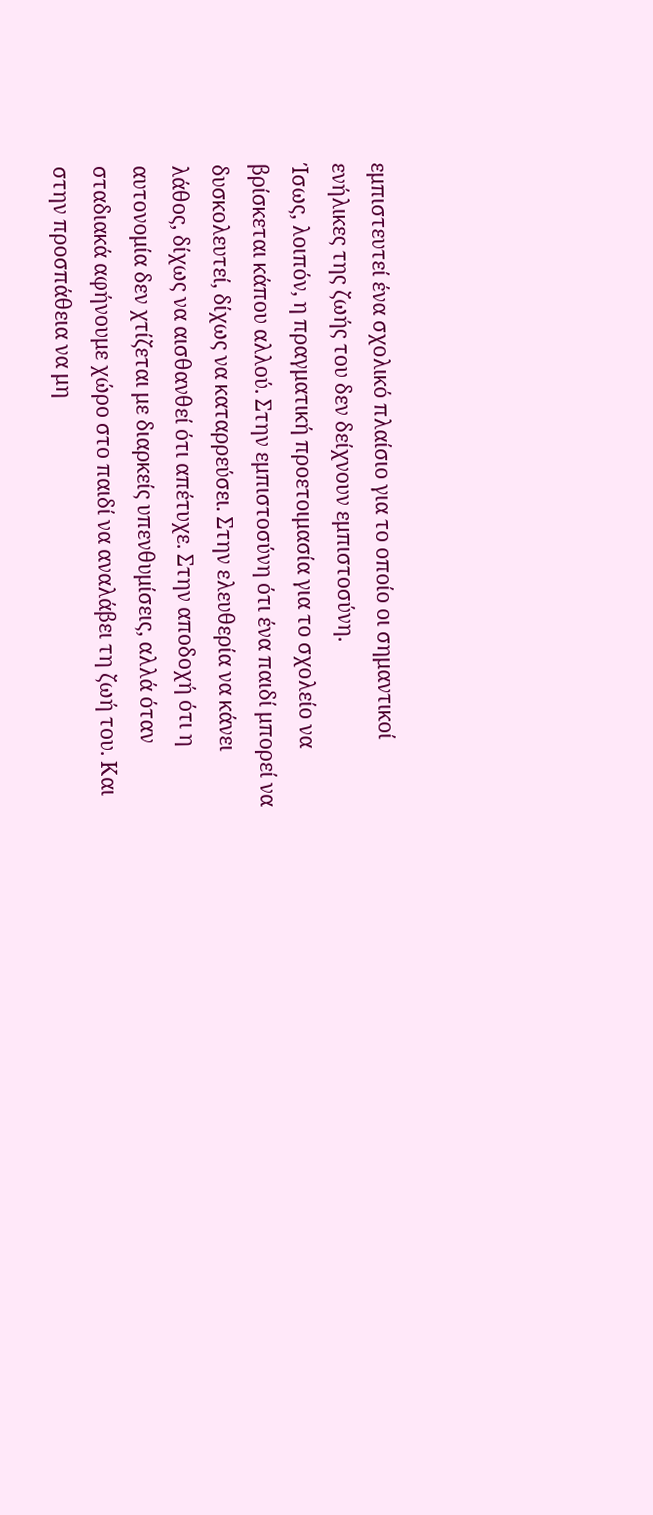εμπιστευτεί ένα σχολικό πλαίσιο για το οποίο οι σημαντικοί ενήλικες της ζωής του δεν δείχνουν εμπιστοσύνη.
Ίσως, λοιπόν, η πραγματική προετοιμασία για το σχολείο να βρίσκεται κάπου αλλού. Στην εμπιστοσύνη ότι ένα παιδί μπορεί να δυσκολευτεί, δίχως να καταρρεύσει. Στην ελευθερία να κάνει λάθος, δίχως να αισθανθεί ότι απέτυχε. Στην αποδοχή ότι η αυτονομία δεν χτίζεται με διαρκείς υπενθυμίσεις, αλλά όταν σταδιακά αφήνουμε χώρο στο παιδί να αναλάβει τη ζωή του. Και στην προσπάθεια να μη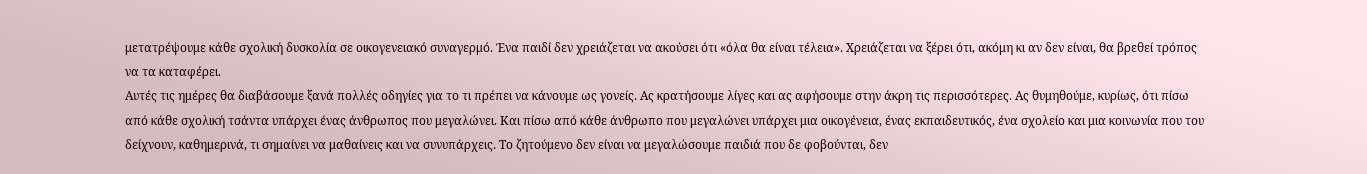μετατρέψουμε κάθε σχολική δυσκολία σε οικογενειακό συναγερμό. Ένα παιδί δεν χρειάζεται να ακούσει ότι «όλα θα είναι τέλεια». Χρειάζεται να ξέρει ότι, ακόμη κι αν δεν είναι, θα βρεθεί τρόπος να τα καταφέρει.
Αυτές τις ημέρες θα διαβάσουμε ξανά πολλές οδηγίες για το τι πρέπει να κάνουμε ως γονείς. Ας κρατήσουμε λίγες και ας αφήσουμε στην άκρη τις περισσότερες. Ας θυμηθούμε, κυρίως, ότι πίσω από κάθε σχολική τσάντα υπάρχει ένας άνθρωπος που μεγαλώνει. Και πίσω από κάθε άνθρωπο που μεγαλώνει υπάρχει μια οικογένεια, ένας εκπαιδευτικός, ένα σχολείο και μια κοινωνία που του δείχνουν, καθημερινά, τι σημαίνει να μαθαίνεις και να συνυπάρχεις. Το ζητούμενο δεν είναι να μεγαλώσουμε παιδιά που δε φοβούνται, δεν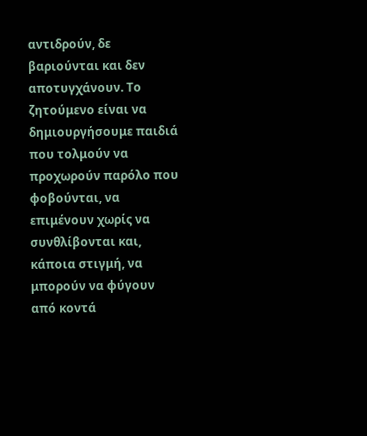αντιδρούν, δε βαριούνται και δεν αποτυγχάνουν. Το ζητούμενο είναι να δημιουργήσουμε παιδιά που τολμούν να προχωρούν παρόλο που φοβούνται, να επιμένουν χωρίς να συνθλίβονται και, κάποια στιγμή, να μπορούν να φύγουν από κοντά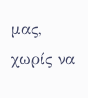μας, χωρίς να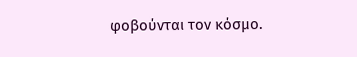φοβούνται τον κόσμο.